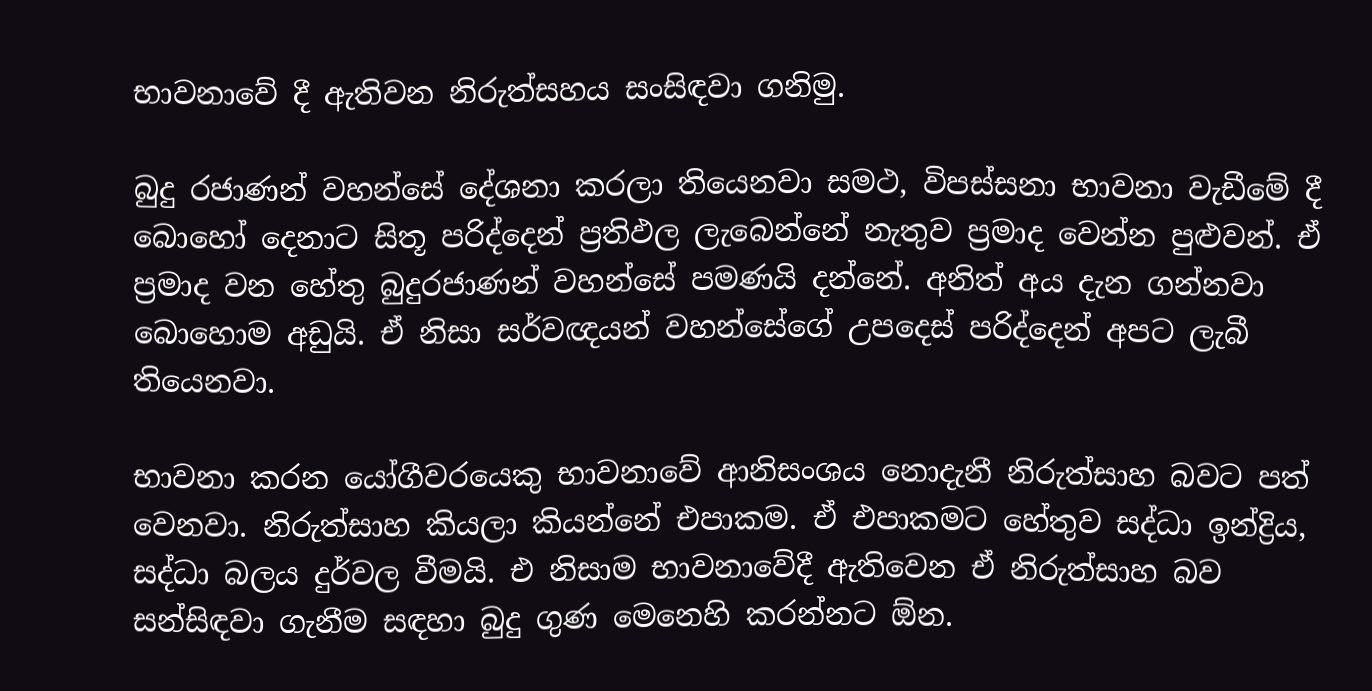භාවනාවේ දී ඇතිවන නිරුත්සහය සංසිඳවා ගනිමු.

බුදු රජාණන් වහන්සේ දේශනා කරලා තියෙනවා සමථ, විපස්සනා භාවනා වැඩීමේ දී බොහෝ දෙනාට සිතූ පරිද්දෙන් ප්‍රතිඵල ලැබෙන්නේ නැතුව ප්‍රමාද වෙන්න පුළුවන්. ඒ ප්‍රමාද වන හේතු බුදුරජාණන් වහන්සේ පමණයි දන්නේ. අනිත් අය දැන ගන්නවා බොහොම අඩුයි. ඒ නිසා සර්වඥයන් වහන්සේගේ උපදෙස් පරිද්දෙන් අපට ලැබී තියෙනවා.

භාවනා කරන යෝගීවරයෙකු භාවනාවේ ආනිසංශය නොදැනී නිරුත්සාහ බවට පත් වෙනවා. නිරුත්සාහ කියලා කියන්නේ එපාකම. ඒ එපාකමට හේතුව සද්ධා ඉන්ද්‍රිය, සද්ධා බලය දුර්වල වීමයි. එ නිසාම භාවනාවේදී ඇතිවෙන ඒ නිරුත්සාහ බව සන්සිඳවා ගැනීම සඳහා බුදු ගුණ මෙනෙහි කරන්නට ඕන.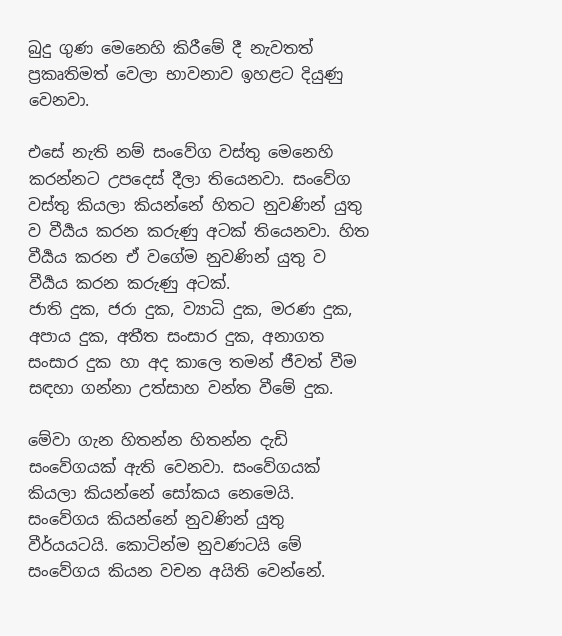බුදු ගුණ මෙනෙහි කිරීමේ දී නැවතත් ප්‍රකෘතිමත් වෙලා භාවනාව ඉහළට දියුණු වෙනවා.

එසේ නැති නම් සංවේග වස්තු මෙනෙහි කරන්නට උපදෙස් දීලා තියෙනවා. සංවේග වස්තු කියලා කියන්නේ හිතට නුවණින් යුතු ව වීර්‍යය කරන කරුණු අටක් තියෙනවා. හිත වීර්‍යය කරන ඒ වගේම නුවණින් යුතු ව වීර්‍යය කරන කරුණු අටක්.
ජාති දුක, ජරා දුක, ව්‍යාධි දුක, මරණ දුක, අපාය දුක, අතීත සංසාර දුක, අනාගත සංසාර දුක හා අද කාලෙ තමන් ජීවත් වීම සඳහා ගන්නා උත්සාහ වන්ත වීමේ දුක.

මේවා ගැන හිතන්න හිතන්න දැඩි සංවේගයක් ඇති වෙනවා. සංවේගයක් කියලා කියන්නේ සෝකය නෙමෙයි. සංවේගය කියන්නේ නුවණින් යුතු වීර්යයටයි. කොටින්ම නුවණටයි මේ සංවේගය කියන වචන අයිති වෙන්නේ.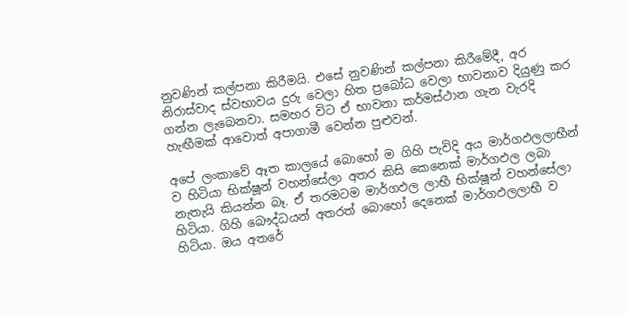නුවණින් කල්පනා කිරීමයි. එසේ නුවණින් කල්පනා කිරීමේදී, අර නිරාස්වාද ස්වභාවය දුරු වෙලා හිත ප්‍රබෝධ වෙලා භාවනාව දියුණු කර ගන්න ලැබෙනවා. සමහර විට ඒ භාවනා කර්මස්ථාන ගැන වැරදි හැඟීමක් ආවොත් අපාගාමී වෙන්න පුළුවන්.

අපේ ලංකාවේ ඈත කාලයේ බොහෝ ම ගිහි පැවිදි අය මාර්ගඵලලාභීන් ව හිටියා භික්ෂූන් වහන්සේලා අතර කිසි කෙනෙක් මාර්ගඵල ලබා නැතැයි කියන්න බෑ. ඒ තරමටම මාර්ගඵල ලාභී භික්ෂූන් වහන්සේලා හිටියා. ගිහි බෞද්ධයන් අතරත් බොහෝ දෙනෙක් මාර්ගඵලලාභී ව හිටියා. ඔය අතරේ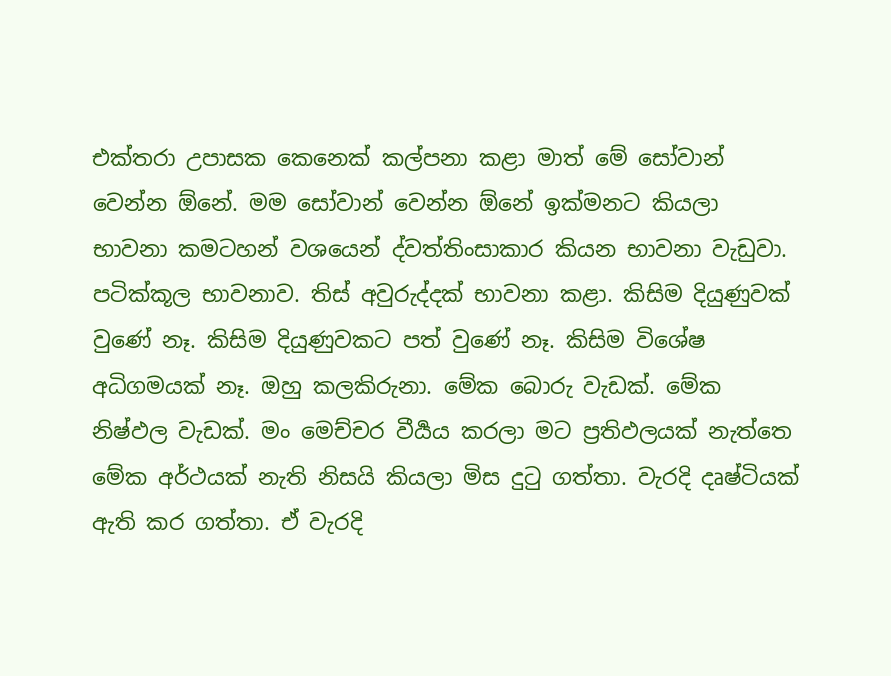එක්තරා උපාසක කෙනෙක් කල්පනා කළා මාත් මේ සෝවාන් වෙන්න ඕනේ. මම සෝවාන් වෙන්න ඕනේ ඉක්මනට කියලා භාවනා කමටහන් වශයෙන් ද්වත්තිංසාකාර කියන භාවනා වැඩුවා. පටික්කූල භාවනාව. තිස් අවුරුද්දක් භාවනා කළා. කිසිම දියුණුවක් වුණේ නෑ. කිසිම දියුණුවකට පත් වුණේ නෑ. කිසිම විශේෂ අධිගමයක් නෑ. ඔහු කලකිරුනා. මේක බොරු වැඩක්. මේක නිෂ්ඵල වැඩක්. මං මෙච්චර වීර්‍යය කරලා මට ප්‍රතිඵලයක් නැත්තෙ මේක අර්ථයක් නැති නිසයි කියලා මිස දුටු ගත්තා. වැරදි දෘෂ්ටියක් ඇති කර ගත්තා. ඒ වැරදි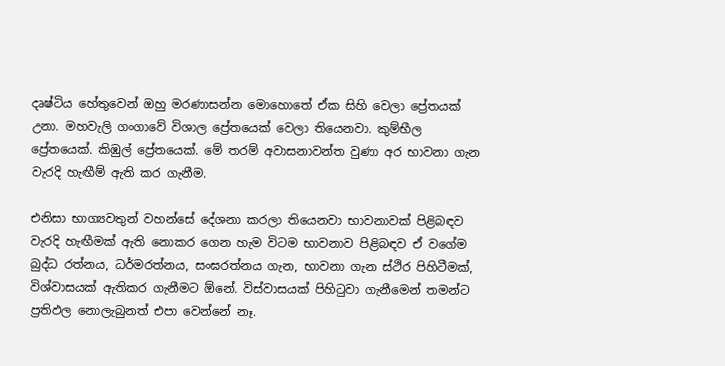දෘෂ්ටිය හේතුවෙන් ඔහු මරණාසන්න මොහොතේ ඒක සිහි වෙලා ප්‍රේතයක් උනා. මහවැලි ගංගාවේ විශාල ප්‍රේතයෙක් වෙලා තියෙනවා. කුම්භීල ප්‍රේතයෙක්. කිඹුල් ප්‍රේතයෙක්. මේ තරම් අවාසනාවන්ත වුණා අර භාවනා ගැන වැරදි හැඟීම් ඇති කර ගැනීම.

එනිසා භාග්‍යවතුන් වහන්සේ දේශනා කරලා තියෙනවා භාවනාවක් පිළිබඳව වැරදි හැඟීමක් ඇති නොකර ගෙන හැම විටම භාවනාව පිළිබඳව ඒ වගේම බුද්ධ රත්නය, ධර්මරත්නය, සංඝරත්නය ගැන, භාවනා ගැන ස්ථිර පිහිටීමක්, විශ්වාසයක් ඇතිකර ගැනීමට ඕනේ. විස්වාසයක් පිහිටුවා ගැනීමෙන් තමන්ට ප්‍රතිඵල නොලැබුනත් එපා වෙන්නේ නෑ.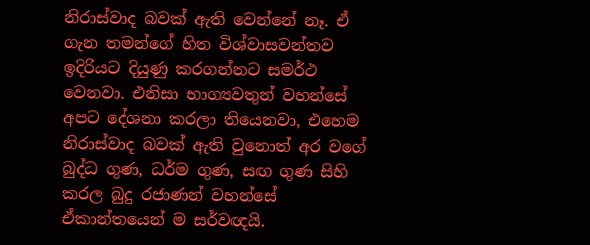නිරාස්වාද බවක් ඇති වෙන්නේ නෑ. ඒ ගැන තමන්ගේ හිත විශ්වාසවන්තව ඉදිරියට දියුණු කරගන්නට සමර්ථ වෙනවා. එනිසා භාග්‍යවතුන් වහන්සේ අපට දේශනා කරලා තියෙනවා, එහෙම නිරාස්වාද බවක් ඇති වුනොත් අර වගේ බුද්ධ ගුණ, ධර්ම ගුණ, සඟ ගුණ සිහි කරල බුදු රජාණන් වහන්සේ ඒකාන්තයෙන් ම සර්වඥයි.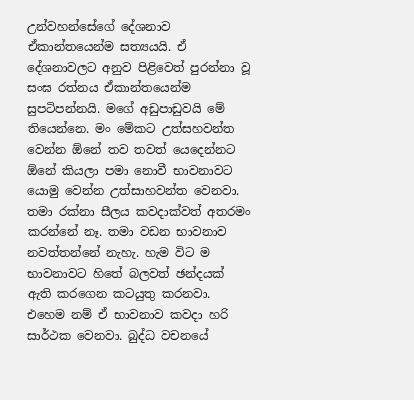උන්වහන්සේගේ දේශනාව ඒකාන්තයෙන්ම සත්‍යයයි. ඒ දේශනාවලට අනුව පිළිවෙත් පුරන්නා වූ සංඝ රත්නය ඒකාන්තයෙන්ම සුපටිපන්නයි. මගේ අඩුපාඩුවයි මේ තියෙන්නෙ. මං මේකට උත්සහවන්ත වෙන්න ඕනේ තව තවත් යෙදෙන්නට ඕනේ කියලා පමා නොවී භාවනාවට යොමු වෙන්න උත්සාහවන්ත වෙනවා. තමා රක්නා සීලය කවදාක්වත් අතරමං කරන්නේ නෑ. තමා වඩන භාවනාව නවත්තන්නේ නැහැ. හැම විට ම භාවනාවට හිතේ බලවත් ඡන්දයක් ඇති කරගෙන කටයුතු කරනවා. එහෙම නම් ඒ භාවනාව කවදා හරි සාර්ථක වෙනවා. බුද්ධ වචනයේ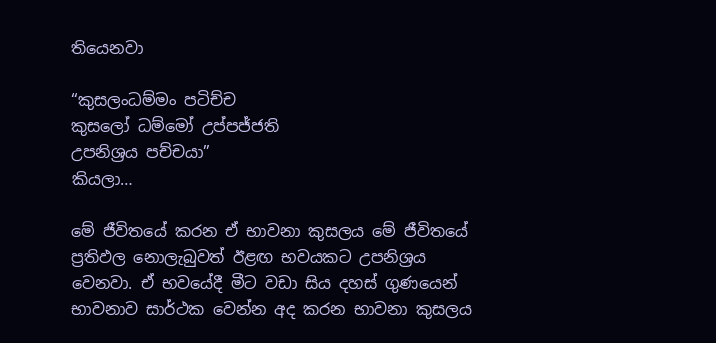තියෙනවා

“කුසලංධම්මං පටිච්ච
කුසලෝ ධම්මෝ උප්පජ්ජති
උපනිශ්‍රය පච්චයා”
කියලා…

මේ ජීවිතයේ කරන ඒ භාවනා කුසලය මේ ජීවිතයේ ප්‍රතිඵල නොලැබුවත් ඊළඟ භවයකට උපනිශ්‍රය වෙනවා. ඒ භවයේදී මීට වඩා සිය දහස් ගුණයෙන් භාවනාව සාර්ථක වෙන්න අද කරන භාවනා කුසලය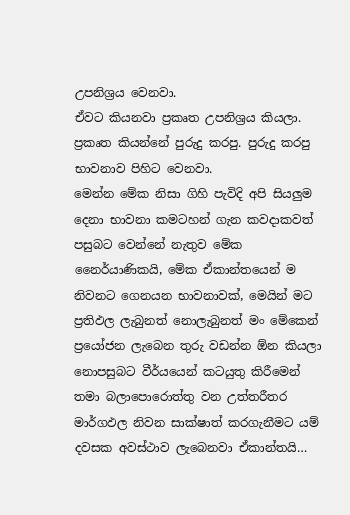උපනිශ්‍රය වෙනවා.
ඒවට කියනවා ප්‍රකෘත උපනිශ්‍රය කියලා. ප්‍රකෘත කියන්නේ පුරුදු කරපු. පුරුදු කරපු භාවනාව පිහිට වෙනවා.
මෙන්න මේක නිසා ගිහි පැවිදි අපි සියලුම දෙනා භාවනා කමටහන් ගැන කවදාකවත් පසුබට වෙන්නේ නැතුව මේක නෛර්යාණිකයි, මේක ඒකාන්තයෙන් ම නිවනට ගෙනයන භාවනාවක්, මෙයින් මට ප්‍රතිඵල ලැබුනත් නොලැබුනත් මං මේකෙන් ප්‍රයෝජන ලැබෙන තුරු වඩන්න ඕන කියලා නොපසුබට වීර්යයෙන් කටයුතු කිරීමෙන් තමා බලාපොරොත්තු වන උත්තරීතර මාර්ගඵල නිවන සාක්ෂාත් කරගැනීමට යම් දවසක අවස්ථාව ලැබෙනවා ඒකාන්තයි…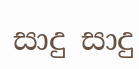සාදු සාදු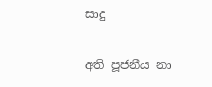සාදු

අති පූජනීය නා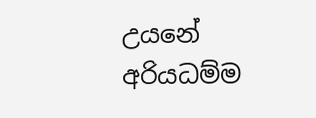උයනේ අරියධම්ම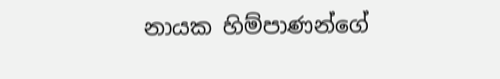නායක හිම්පාණන්ගේ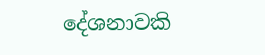දේශනාවකි